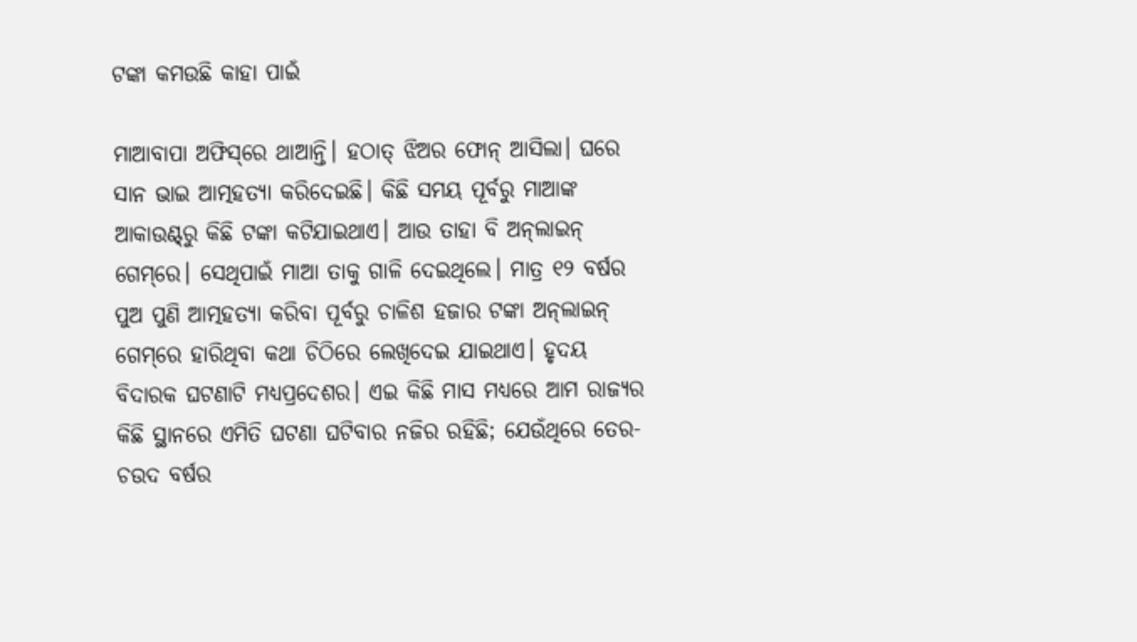ଟଙ୍କା କମଉଛି କାହା ପାଇଁ

ମାଆବାପା ଅଫିସ୍‌ରେ ଥାଆନ୍ତି। ହଠାତ୍‌ ଝିଅର ଫୋନ୍‌ ଆସିଲା। ଘରେ ସାନ ଭାଇ ଆତ୍ମହତ୍ୟା କରିଦେଇଛି। କିଛି ସମୟ ପୂର୍ବରୁ ମାଆଙ୍କ ଆକାଉଣ୍ଟ୍‌ରୁ କିଛି ଟଙ୍କା କଟିଯାଇଥାଏ। ଆଉ ତାହା ବି ଅନ୍‌ଲାଇନ୍‌ ଗେମ୍‌ରେ। ସେଥିପାଇଁ ମାଆ ତାକୁ ଗାଳି ଦେଇଥିଲେ। ମାତ୍ର ୧୨ ବର୍ଷର ପୁଅ ପୁଣି ଆତ୍ମହତ୍ୟା କରିବା ପୂର୍ବରୁ ଚାଳିଶ ହଜାର ଟଙ୍କା ଅନ୍‌ଲାଇନ୍‌ ଗେମ୍‌ରେ ହାରିଥିବା କଥା ଚିଠିରେ ଲେଖିଦେଇ ଯାଇଥାଏ। ହୃଦୟ ବିଦାରକ ଘଟଣାଟି ମଧ୍ୟପ୍ରଦେଶର। ଏଇ କିଛି ମାସ ମଧ୍ୟରେ ଆମ ରାଜ୍ୟର କିଛି ସ୍ଥାନରେ ଏମିତି ଘଟଣା ଘଟିବାର ନଜିର ରହିଛି; ଯେଉଁଥିରେ ତେର-ଚଉଦ ବର୍ଷର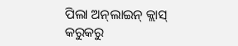ପିଲା ଅନ୍‌ଲାଇନ୍‌ କ୍ଲାସ୍‌ କରୁକରୁ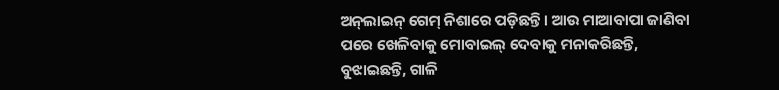ଅନ୍‌ଲାଇନ୍‌ ଗେମ୍‌ ନିଶାରେ ପଡ଼ିଛନ୍ତି। ଆଉ ମାଆବାପା ଜାଣିବା ପରେ ଖେଳିବାକୁ ମୋବାଇଲ୍‌ ଦେବାକୁ ମନାକରିଛନ୍ତି, ବୁଝାଇଛନ୍ତି, ଗାଳି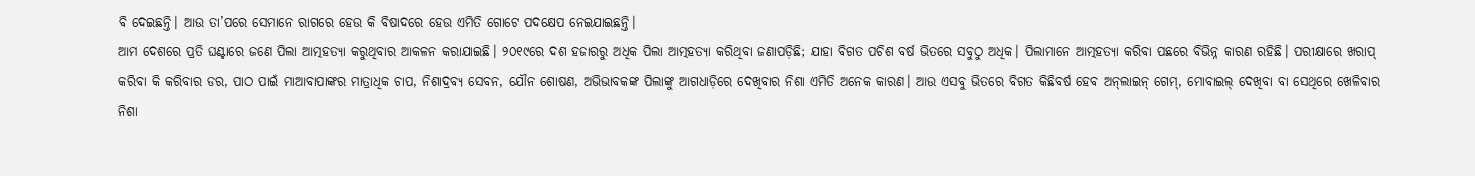ବି ଦେଇଛନ୍ତି। ଆଉ ତା’ପରେ ସେମାନେ ରାଗରେ ହେଉ କି ବିଷାଦରେ ହେଉ ଏମିତି ଗୋଟେ ପଦକ୍ଷେପ ନେଇଯାଇଛନ୍ତି।
ଆମ ଦେଶରେ ପ୍ରତି ଘଣ୍ଟାରେ ଜଣେ ପିଲା ଆତ୍ମହତ୍ୟା କରୁଥିବାର ଆକଳନ କରାଯାଇଛି। ୨୦୧୯ରେ ଦଶ ହଜାରରୁ ଅଧିକ ପିଲା ଆତ୍ମହତ୍ୟା କରିଥିବା ଜଣାପଡ଼ିଛି; ଯାହା ବିଗତ ପଚିଶ ବର୍ଷ ଭିତରେ ସବୁଠୁ ଅଧିକ। ପିଲାମାନେ ଆତ୍ମହତ୍ୟା କରିବା ପଛରେ ବିଭିନ୍ନ କାରଣ ରହିଛି। ପରୀକ୍ଷାରେ ଖରାପ୍‌ କରିବା କି କରିବାର ଡର, ପାଠ ପାଇଁ ମାଆବାପାଙ୍କର ମାତ୍ରାଧିକ ଚାପ, ନିଶାଦ୍ରବ୍ୟ ସେବନ, ଯୌନ ଶୋଷଣ, ଅଭିଭାବକଙ୍କ ପିଲାଙ୍କୁ ଆଗଧାଡ଼ିରେ ଦେଖିବାର ନିଶା ଏମିତି ଅନେକ କାରଣ। ଆଉ ଏସବୁ ଭିତରେ ବିଗତ କିଛିବର୍ଷ ହେବ ଅନ୍‌ଲାଇନ୍‌ ଗେମ୍‌, ମୋବାଇଲ୍‌ ଦେଖିବା ବା ସେଥିରେ ଖେଳିବାର ନିଶା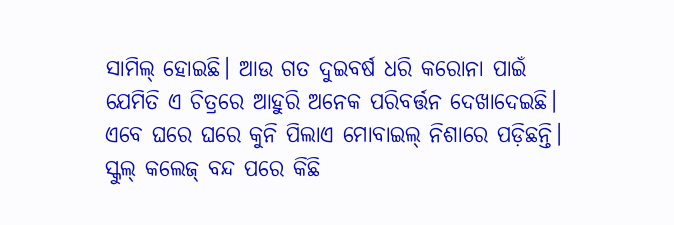ସାମିଲ୍‌ ହୋଇଛି। ଆଉ ଗତ ଦୁଇବର୍ଷ ଧରି କରୋନା ପାଇଁ ଯେମିତି ଏ ଚିତ୍ରରେ ଆହୁରି ଅନେକ ପରିବର୍ତ୍ତନ ଦେଖାଦେଇଛି।
ଏବେ ଘରେ ଘରେ କୁନି ପିଲାଏ ମୋବାଇଲ୍‌ ନିଶାରେ ପଡ଼ିଛନ୍ତି। ସ୍କୁଲ୍‌ କଲେଜ୍‌ ବନ୍ଦ ପରେ କିଛି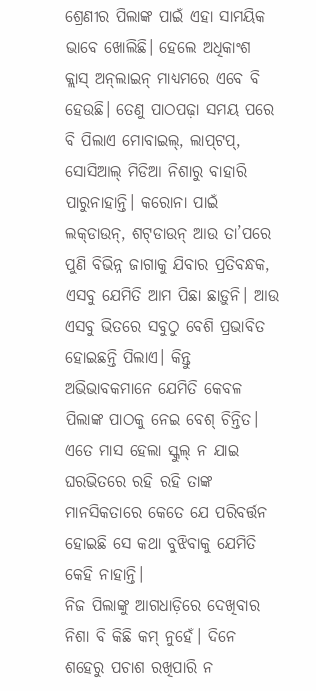ଶ୍ରେଣୀର ପିଲାଙ୍କ ପାଇଁ ଏହା ସାମୟିକ ଭାବେ ଖୋଲିଛି। ହେଲେ ଅଧିକାଂଶ କ୍ଲାସ୍‌ ଅନ୍‌ଲାଇନ୍‌ ମାଧ୍ୟମରେ ଏବେ ବି ହେଉଛି। ତେଣୁ ପାଠପଢ଼ା ସମୟ ପରେ ବି ପିଲାଏ ମୋବାଇଲ୍‌, ଲାପ୍‌ଟପ୍‌, ସୋସିଆଲ୍‌ ମିଡିଆ ନିଶାରୁ ବାହାରି ପାରୁନାହାନ୍ତି। କରୋନା ପାଇଁ ଲକ୍‌ଡାଉନ୍‌, ଶଟ୍‌ଡାଉନ୍‌ ଆଉ ତା’ପରେ ପୁଣି ବିଭିନ୍ନ ଜାଗାକୁ ଯିବାର ପ୍ରତିବନ୍ଧକ, ଏସବୁ ଯେମିତି ଆମ ପିଛା ଛାଡ଼ୁନି। ଆଉ ଏସବୁ ଭିତରେ ସବୁଠୁ ବେଶି ପ୍ରଭାବିତ ହୋଇଛନ୍ତି ପିଲାଏ। କିନ୍ତୁ ଅଭିଭାବକମାନେ ଯେମିତି କେବଳ ପିଲାଙ୍କ ପାଠକୁ ନେଇ ବେଶ୍‌ ଚିନ୍ତିତ। ଏତେ ମାସ ହେଲା ସ୍କୁଲ୍‌ ନ ଯାଇ ଘରଭିତରେ ରହି ରହି ତାଙ୍କ ମାନସିକତାରେ କେତେ ଯେ ପରିବର୍ତ୍ତନ ହୋଇଛି ସେ କଥା ବୁଝିବାକୁ ଯେମିତି କେହି ନାହାନ୍ତି।
ନିଜ ପିଲାଙ୍କୁ ଆଗଧାଡ଼ିରେ ଦେଖିବାର ନିଶା ବି କିଛି କମ୍‌ ନୁହେଁ। ଦିନେ ଶହେରୁ ପଚାଶ ରଖିପାରି ନ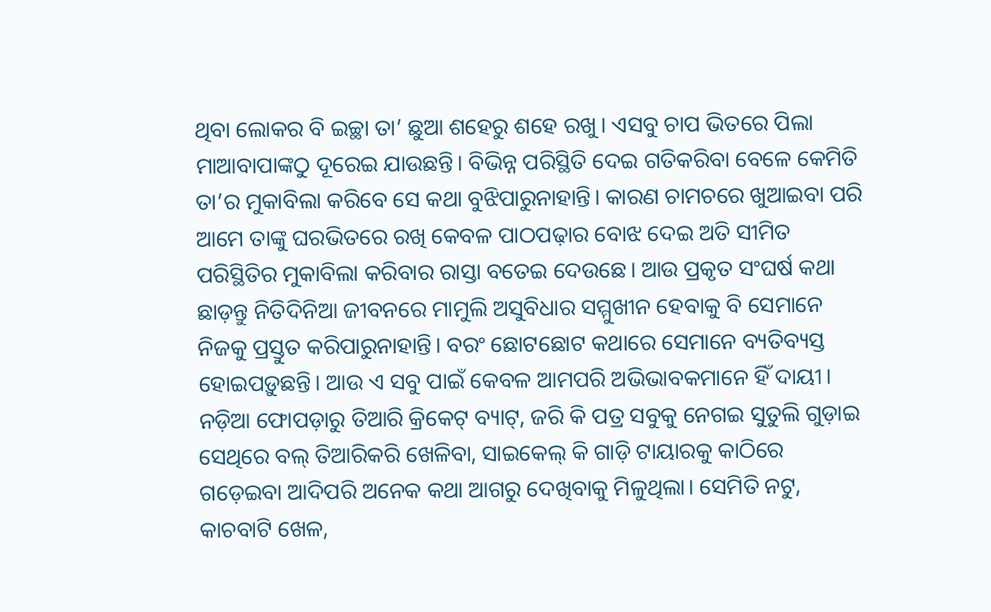ଥିବା ଲୋକର ବି ଇଚ୍ଛା ତା’ ଛୁଆ ଶହେରୁ ଶହେ ରଖୁ। ଏସବୁ ଚାପ ଭିତରେ ପିଲା ମାଆବାପାଙ୍କଠୁ ଦୂରେଇ ଯାଉଛନ୍ତି। ବିଭିନ୍ନ ପରିସ୍ଥିତି ଦେଇ ଗତିକରିବା ବେଳେ କେମିତି ତା’ର ମୁକାବିଲା କରିବେ ସେ କଥା ବୁଝିପାରୁନାହାନ୍ତି। କାରଣ ଚାମଚରେ ଖୁଆଇବା ପରି ଆମେ ତାଙ୍କୁ ଘରଭିତରେ ରଖି କେବଳ ପାଠପଢ଼ାର ବୋଝ ଦେଇ ଅତି ସୀମିତ ପରିସ୍ଥିତିର ମୁକାବିଲା କରିବାର ରାସ୍ତା ବତେଇ ଦେଉଛେ। ଆଉ ପ୍ରକୃତ ସଂଘର୍ଷ କଥା ଛାଡ଼ନ୍ତୁ ନିତିଦିନିଆ ଜୀବନରେ ମାମୁଲି ଅସୁବିଧାର ସମ୍ମୁଖୀନ ହେବାକୁ ବି ସେମାନେ ନିଜକୁ ପ୍ରସ୍ତୁତ କରିପାରୁନାହାନ୍ତି। ବରଂ ଛୋଟଛୋଟ କଥାରେ ସେମାନେ ବ୍ୟତିବ୍ୟସ୍ତ ହୋଇପଡ଼ୁଛନ୍ତି। ଆଉ ଏ ସବୁ ପାଇଁ କେବଳ ଆମପରି ଅଭିଭାବକମାନେ ହିଁ ଦାୟୀ।
ନଡ଼ିଆ ଫୋପଡ଼ାରୁ ତିଆରି କ୍ରିକେଟ୍‌ ବ୍ୟାଟ୍‌, ଜରି କି ପତ୍ର ସବୁକୁ ନେଗଇ ସୁତୁଲି ଗୁଡ଼ାଇ ସେଥିରେ ବଲ୍‌ ତିଆରିକରି ଖେଳିବା, ସାଇକେଲ୍‌ କି ଗାଡ଼ି ଟାୟାରକୁ କାଠିରେ ଗଡ଼େଇବା ଆଦିପରି ଅନେକ କଥା ଆଗରୁ ଦେଖିବାକୁ ମିଳୁଥିଲା। ସେମିତି ନଟୁ, କାଚବାଟି ଖେଳ,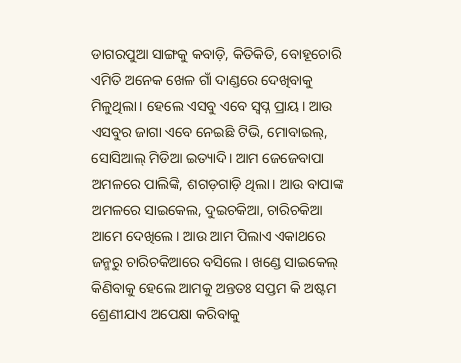ଡାଗରପୁଆ ସାଙ୍ଗକୁ କବାଡ଼ି, କିତିକିତି, ବୋହୂଚୋରି ଏମିତି ଅନେକ ଖେଳ ଗାଁ ଦାଣ୍ଡରେ ଦେଖିବାକୁ ମିଳୁଥିଲା। ହେଲେ ଏସବୁ ଏବେ ସ୍ବପ୍ନ ପ୍ରାୟ। ଆଉ ଏସବୁର ଜାଗା ଏବେ ନେଇଛି ଟିଭି, ମୋବାଇଲ୍‌, ସୋସିଆଲ୍‌ ମିଡିଆ ଇତ୍ୟାଦି। ଆମ ଜେଜେବାପା ଅମଳରେ ପାଲିଙ୍କି, ଶଗଡ଼ଗାଡ଼ି ଥିଲା। ଆଉ ବାପାଙ୍କ ଅମଳରେ ସାଇକେଲ, ଦୁଇଚକିଆ, ଚାରିଚକିଆ ଆମେ ଦେଖିଲେ। ଆଉ ଆମ ପିଲାଏ ଏକାଥରେ ଜନ୍ମରୁ ଚାରିଚକିଆରେ ବସିଲେ। ଖଣ୍ଡେ ସାଇକେଲ୍‌ କିଣିବାକୁ ହେଲେ ଆମକୁ ଅନ୍ତତଃ ସପ୍ତମ କି ଅଷ୍ଟମ ଶ୍ରେଣୀଯାଏ ଅପେକ୍ଷା କରିବାକୁ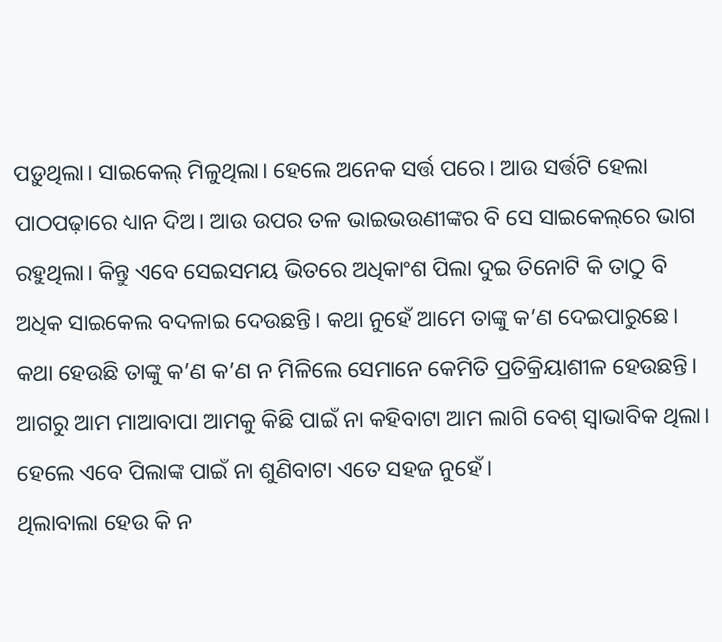ପଡ଼ୁଥିଲା। ସାଇକେଲ୍‌ ମିଳୁଥିଲା। ହେଲେ ଅନେକ ସର୍ତ୍ତ ପରେ। ଆଉ ସର୍ତ୍ତଟି ହେଲା ପାଠପଢ଼ାରେ ଧ୍ୟାନ ଦିଅ। ଆଉ ଉପର ତଳ ଭାଇଭଉଣୀଙ୍କର ବି ସେ ସାଇକେଲ୍‌ରେ ଭାଗ ରହୁଥିଲା। କିନ୍ତୁ ଏବେ ସେଇସମୟ ଭିତରେ ଅଧିକାଂଶ ପିଲା ଦୁଇ ତିନୋଟି କି ତାଠୁ ବି ଅଧିକ ସାଇକେଲ ବଦଳାଇ ଦେଉଛନ୍ତି। କଥା ନୁହେଁ ଆମେ ତାଙ୍କୁ କ’ଣ ଦେଇପାରୁଛେ। କଥା ହେଉଛି ତାଙ୍କୁ କ’ଣ କ’ଣ ନ ମିଳିଲେ ସେମାନେ କେମିତି ପ୍ରତିକ୍ରିୟାଶୀଳ ହେଉଛନ୍ତି। ଆଗରୁ ଆମ ମାଆବାପା ଆମକୁ କିଛି ପାଇଁ ନା କହିବାଟା ଆମ ଲାଗି ବେଶ୍‌ ସ୍ବାଭାବିକ ଥିଲା। ହେଲେ ଏବେ ପିଲାଙ୍କ ପାଇଁ ନା ଶୁଣିବାଟା ଏତେ ସହଜ ନୁହେଁ।
ଥିଲାବାଲା ହେଉ କି ନ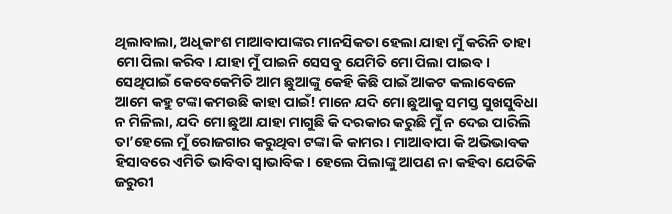ଥିଲାବାଲା, ଅଧିକାଂଶ ମାଆବାପାଙ୍କର ମାନସିକତା ହେଲା ଯାହା ମୁଁ କରିନି ତାହା ମୋ ପିଲା କରିବ। ଯାହା ମୁଁ ପାଇନି ସେସବୁ ଯେମିତି ମୋ ପିଲା ପାଇବ। ସେଥିପାଇଁ କେବେକେମିତି ଆମ ଛୁଆଙ୍କୁ କେହି କିଛି ପାଇଁ ଆକଟ କଲାବେଳେ ଆମେ କହୁ ଟଙ୍କା କମଉଛି କାହା ପାଇଁ! ମାନେ ଯଦି ମୋ ଛୁଆକୁ ସମସ୍ତ ସୁଖସୁବିଧା ନ ମିଳିଲା, ଯଦି ମୋ ଛୁଆ ଯାହା ମାଗୁଛି କି ଦରକାର କରୁଛି ମୁଁ ନ ଦେଇ ପାରିଲି ତା’ହେଲେ ମୁଁ ରୋଜଗାର କରୁଥିବା ଟଙ୍କା କି କାମର। ମାଆବାପା କି ଅଭିଭାବକ ହିସାବରେ ଏମିତି ଭାବିବା ସ୍ବାଭାବିକ। ହେଲେ ପିଲାଙ୍କୁ ଆପଣ ନା କହିବା ଯେତିକି ଜରୁରୀ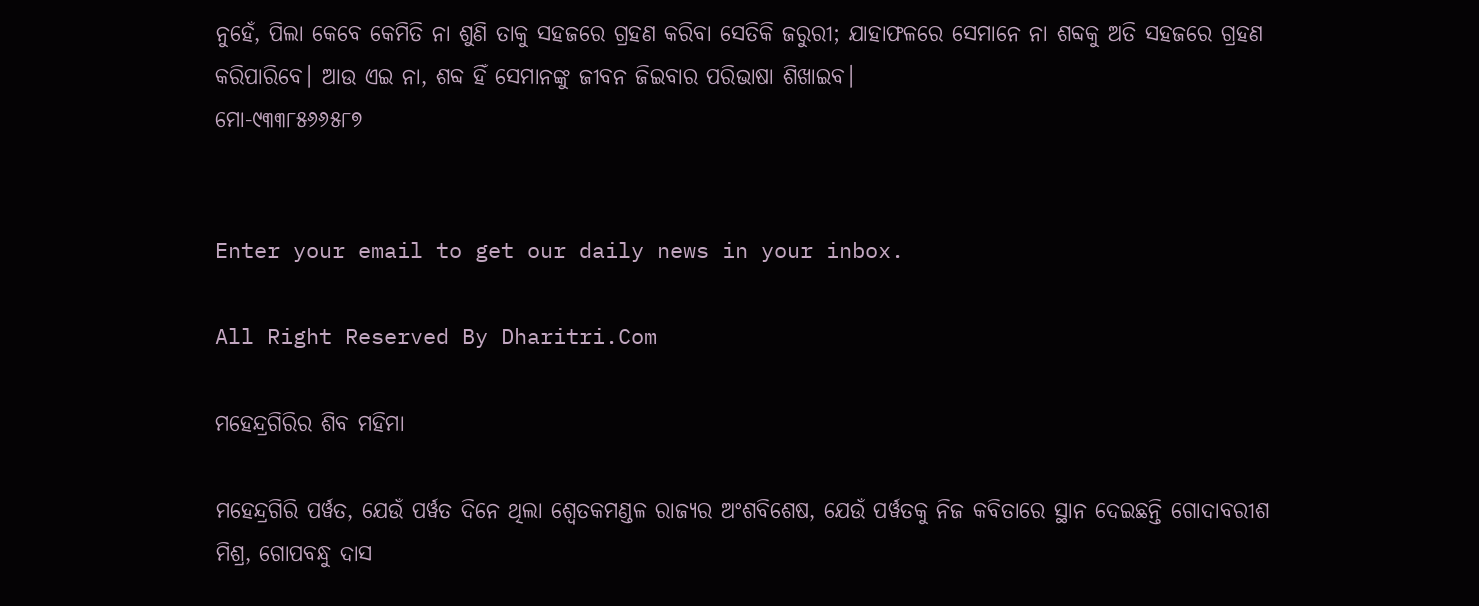ନୁହେଁ, ପିଲା କେବେ କେମିତି ନା ଶୁଣି ତାକୁ ସହଜରେ ଗ୍ରହଣ କରିବା ସେତିକି ଜରୁରୀ; ଯାହାଫଳରେ ସେମାନେ ନା ଶବ୍ଦକୁ ଅତି ସହଜରେ ଗ୍ରହଣ କରିପାରିବେ। ଆଉ ଏଇ ନା, ଶବ୍ଦ ହିଁ ସେମାନଙ୍କୁ ଜୀବନ ଜିଇବାର ପରିଭାଷା ଶିଖାଇବ।
ମୋ-୯୩୩୮୫୬୬୫୮୭


Enter your email to get our daily news in your inbox.

All Right Reserved By Dharitri.Com

ମହେନ୍ଦ୍ରଗିରିର ଶିବ ମହିମା

ମହେନ୍ଦ୍ରଗିରି ପର୍ୱତ, ଯେଉଁ ପର୍ୱତ ଦିନେ ଥିଲା ଶ୍ୱେତକମଣ୍ଡଳ ରାଜ୍ୟର ଅଂଶବିଶେଷ, ଯେଉଁ ପର୍ୱତକୁ ନିଜ କବିତାରେ ସ୍ଥାନ ଦେଇଛନ୍ତି ଗୋଦାବରୀଶ ମିଶ୍ର, ଗୋପବନ୍ଧୁ ଦାସ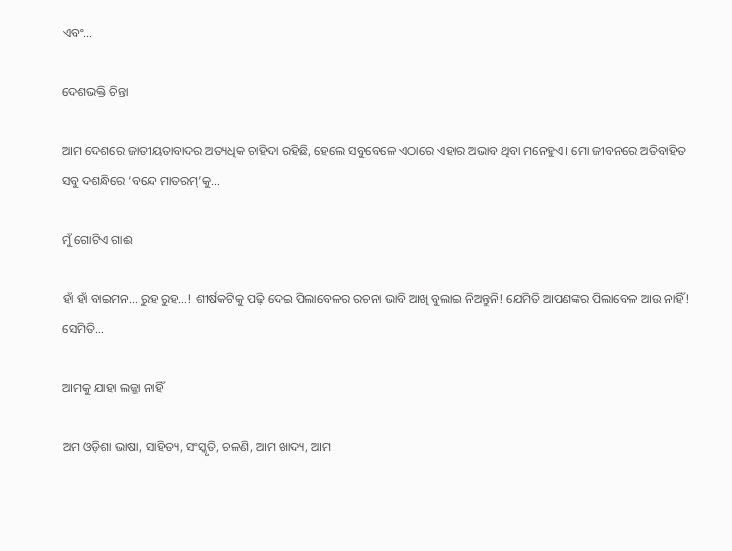ଏବଂ…

ଦେଶଭକ୍ତି ଚିନ୍ତା

ଆମ ଦେଶରେ ଜାତୀୟତାବାଦର ଅତ୍ୟଧିକ ଚାହିଦା ରହିଛି, ହେଲେ ସବୁବେଳେ ଏଠାରେ ଏହାର ଅଭାବ ଥିବା ମନେହୁଏ। ମୋ ଜୀବନରେ ଅତିବାହିତ ସବୁ ଦଶନ୍ଧିରେ ‘ବନ୍ଦେ ମାତରମ୍‌’କୁ…

ମୁଁ ଗୋଟିଏ ଗାଈ

ହାଁ ହାଁ ବାଇମନ… ରୁହ ରୁହ…! ଶୀର୍ଷକଟିକୁ ପଢ଼ି ଦେଇ ପିଲାବେଳର ରଚନା ଭାବି ଆଖି ବୁଲାଇ ନିଅନ୍ତୁନି! ଯେମିତି ଆପଣଙ୍କର ପିଲାବେଳ ଆଉ ନାହିଁ! ସେମିତି…

ଆମକୁ ଯାହା ଲଜ୍ଜା ନାହିଁ

ଅମ ଓଡ଼ିଶା ଭାଷା, ସାହିତ୍ୟ, ସଂସ୍କୃତି, ଚଳଣି, ଆମ ଖାଦ୍ୟ, ଆମ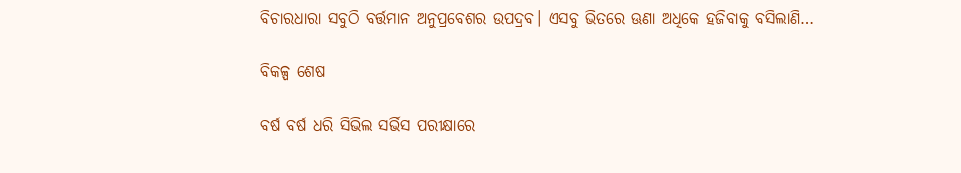ବିଚାରଧାରା ସବୁଠି ବର୍ତ୍ତମାନ ଅନୁପ୍ରବେଶର ଉପଦ୍ରବ। ଏସବୁ ଭିତରେ ଊଣା ଅଧିକେ ହଜିବାକୁ ବସିଲାଣି…

ବିକଳ୍ପ ଶେଷ

ବର୍ଷ ବର୍ଷ ଧରି ସିଭିଲ ସର୍ଭିସ ପରୀକ୍ଷାରେ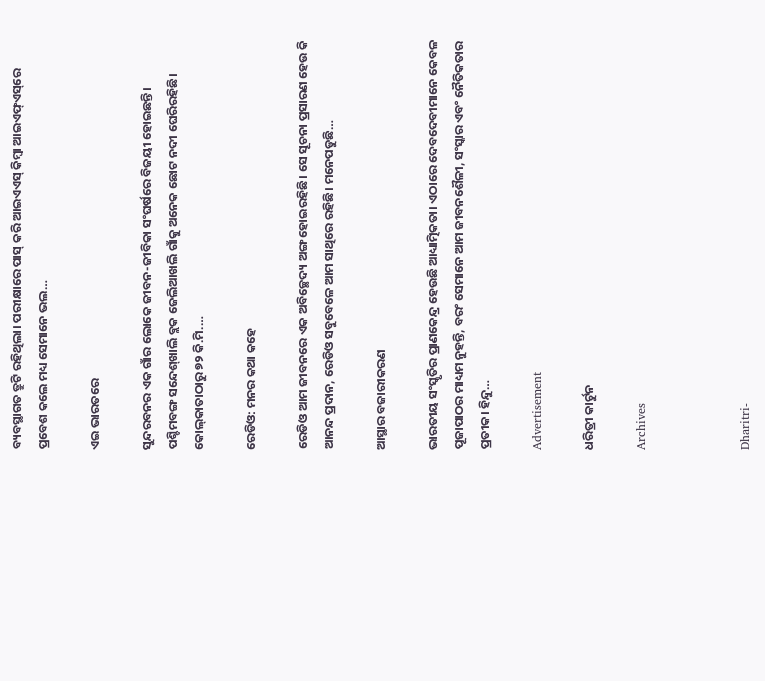ବ୍ୟବସ୍ଥାଗତ ତ୍ରୁଟି ରହିଥିଲା। ପରୀକ୍ଷାରେ ପାସ୍‌ କରି ଆଇଏଏସ୍‌ କିମ୍ବା ଆଇଏଫ୍‌ଏସ୍‌ରେ ପ୍ରବେଶ କଲେ ମଧ୍ୟ ସେମାନେ ଭଲ…

ଏଇ ଭାରତରେ

ସୁନ୍ଦରବନର ଏକ ଗାଁର ଲୋକେ ଜୀବନ-ଜୀବିକା ସଂଘର୍ଷରେ ବିଜୟୀ ହୋଇଛନ୍ତି। ପଶ୍ଚିମବଙ୍ଗ ସନ୍ଦେଶ୍‌ଖାଲି ବ୍ଲକ ଜେଲିଆଖଲି ଗାଁକୁ ଅନେକ ଛୋଟ ନଦୀ ଘେରିରହିଛି। କୋଲ୍‌କାତାଠାରୁ ୭୨ କି.ମି.…

ରେଡିଓ: ମନର କଥା କହେ

ରେଡିଓ ଆମ ଜୀବନରେ ଏକ ଅବିଚ୍ଛେଦ୍ୟ ଅଙ୍ଗ ହୋଇରହିଛି। ସେ ସୂଚନା ପ୍ରସାରଣ ହେଉ କି ଆନନ୍ଦ ପ୍ରଦାନ, ରେଡିଓ ସବୁବେଳେ ଆମ ସାଥିରେ ରହିଛି। ମନେପଡୁଛି…

ଆସ୍ଥାର ବଜାରୀକରଣ

ଭାରତୀୟ ସଂସ୍କୃତିର ପ୍ରାଣକେନ୍ଦ୍ର ହେଉଛି ଆଧ୍ୟାତ୍ମିକତା। ଏଠାରେ ଦେବଦେବୀମାନେ କେବଳ ପୂଜାପାଠର ମାଧ୍ୟମ ନୁହନ୍ତି, ବରଂ ସେମାନେ ଆମ ଜୀବନଶୈଳୀ, ସଂସ୍କାର ଏବଂ ନୈତିକତାର ପ୍ରତୀକ। ହିନ୍ଦୁ…

Advertisement

ଧରିତ୍ରୀ କାର୍ଟୁନ

Archives



Dharitri-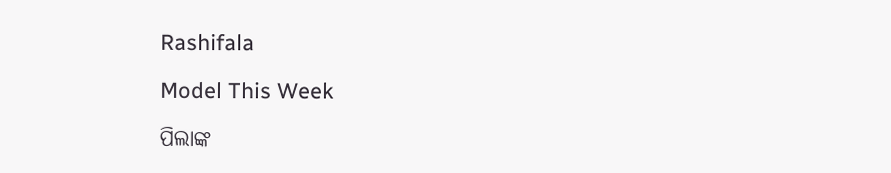Rashifala

Model This Week

ପିଲାଙ୍କ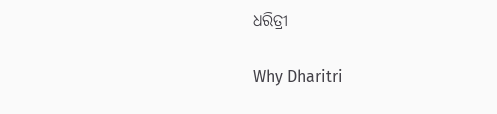ଧରିତ୍ରୀ

Why Dharitri